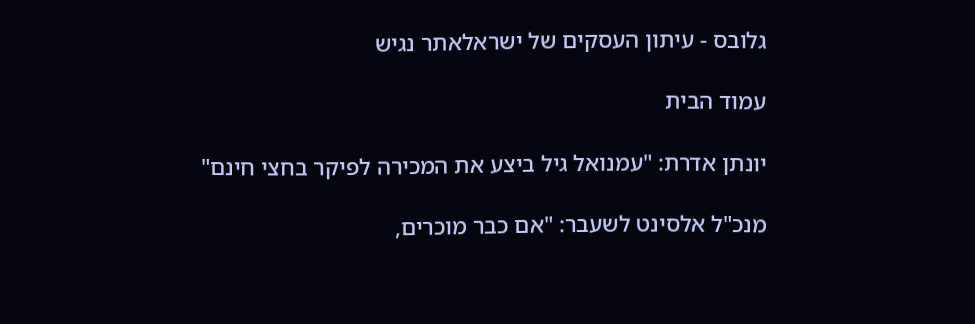גלובס - עיתון העסקים של ישראלאתר נגיש

עמוד הבית

יונתן אדרת: "עמנואל גיל ביצע את המכירה לפיקר בחצי חינם"

מנכ"ל אלסינט לשעבר: "אם כבר מוכרים,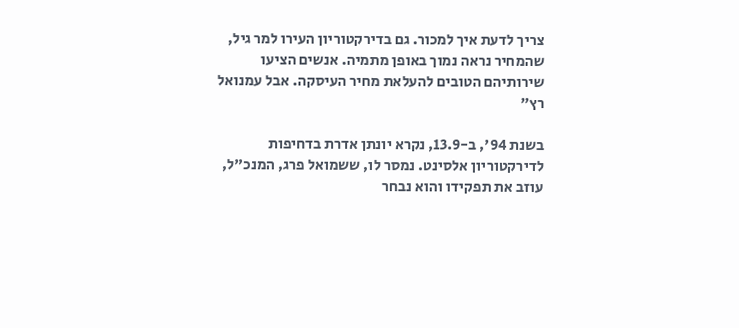צריך לדעת איך למכור. גם בדירקטוריון העירו למר גיל, שהמחיר נראה נמוך באופן מתמיה. אנשים הציעו שירותיהם הטובים להעלאת מחיר העיסקה. אבל עמנואל רץ"

בשנת 94', ב-13.9, נקרא יונתן אדרת בדחיפות לדירקטוריון אלסינט. נמסר לו, ששמואל פרג, המנכ"ל, עוזב את תפקידו והוא נבחר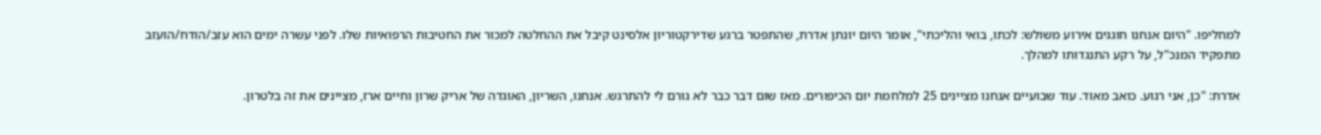למחליפו. "היום אנחנו חוגגים אירוע משולש: לכתו, בואי והליכתי", אומר היום יונתן אדרת, שהתפטר ברגע שדירקטוריון אלסינט קיבל את ההחלטה למכור את החטיבות הרפואיות שלו. לפני עשרה ימים הוא עזב/הודח/הועזב מתפקיד המנכ"ל, על רקע התנגדותו למהלך.

אדרת: "כן, אני רגוע. כואב מאוד. עוד שבועיים אנחנו מציינים 25 למלחמת יום הכיפורים. מאז שום דבר כבר לא גורם לי להתרגש. אנחנו, השריון, האוגדה של אריק שרון וחיים ארז, מציינים את זה בלטרון.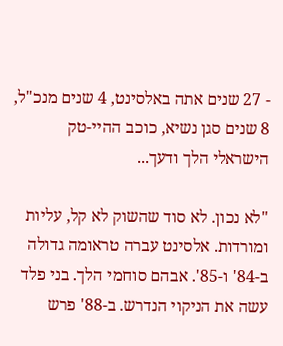- 27 שנים אתה באלסינט, 4 שנים מנכ"ל, 8 שנים סגן נשיא, כוכב ההיי-טק הישראלי הלך ודעך...

"לא נכון. לא סוד שהשוק לא קל, עליות ומורדות. אלסינט עברה טראומה גדולה ב-84' ו-85'. אבהם סוחמי הלך. בני פלד עשה את הניקוי הנדרש. ב-88' פרש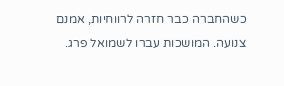כשהחברה כבר חזרה לרווחיות, אמנם צנועה. המושכות עברו לשמואל פרג.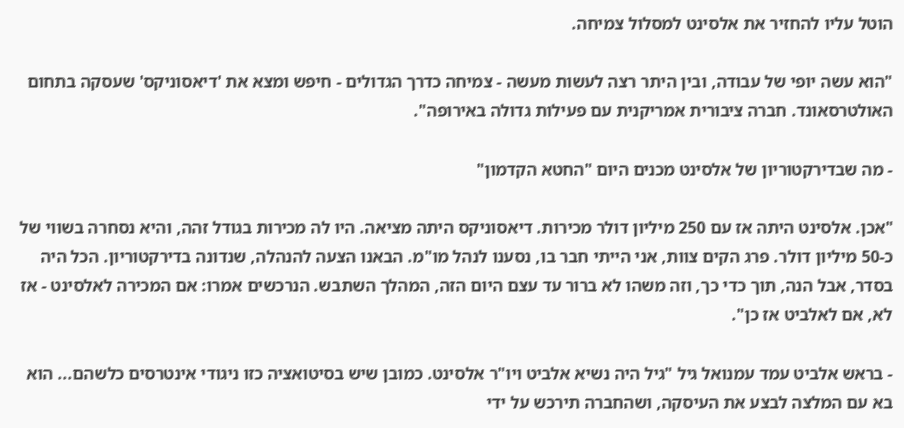הוטל עליו להחזיר את אלסינט למסלול צמיחה.

"הוא עשה יופי של עבודה, ובין היתר רצה לעשות מעשה - צמיחה כדרך הגדולים - חיפש ומצא את 'דיאסוניקס' שעסקה בתחום האולטרסאונד. חברה ציבורית אמריקנית עם פעילות גדולה באירופה".

- מה שבדירקטוריון של אלסינט מכנים היום "החטא הקדמון"

"אכן. אלסינט היתה אז עם 250 מיליון דולר מכירות. דיאסוניקס היתה מציאה. היו לה מכירות בגודל זהה, והיא נסחרה בשווי של כ-50 מיליון דולר. פרג הקים צוות, אני הייתי חבר בו, נסענו לנהל מו"מ. הבאנו הצעה להנהלה, שנדונה בדירקטוריון. הכל היה בסדר, אבל הנה, תוך כדי כך, וזה משהו לא ברור עד עצם היום הזה, המהלך השתבש. הנרכשים אמרו: אם המכירה לאלסינט - אז לא, אם לאלביט אז כן".

- בראש אלביט עמד עמנואל גיל "גיל היה נשיא אלביט ויו"ר אלסינט. כמובן שיש בסיטואציה כזו ניגודי אינטרסים כלשהם... הוא בא עם המלצה לבצע את העיסקה, ושהחברה תירכש על ידי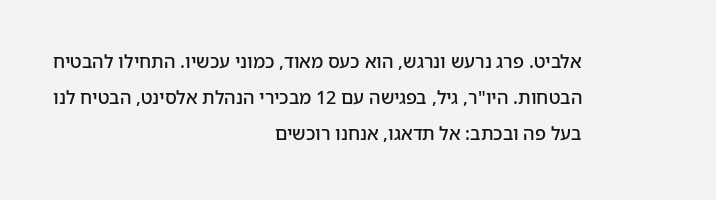אלביט. פרג נרעש ונרגש, הוא כעס מאוד, כמוני עכשיו. התחילו להבטיח הבטחות. היו"ר, גיל, בפגישה עם 12 מבכירי הנהלת אלסינט, הבטיח לנו בעל פה ובכתב: אל תדאגו, אנחנו רוכשים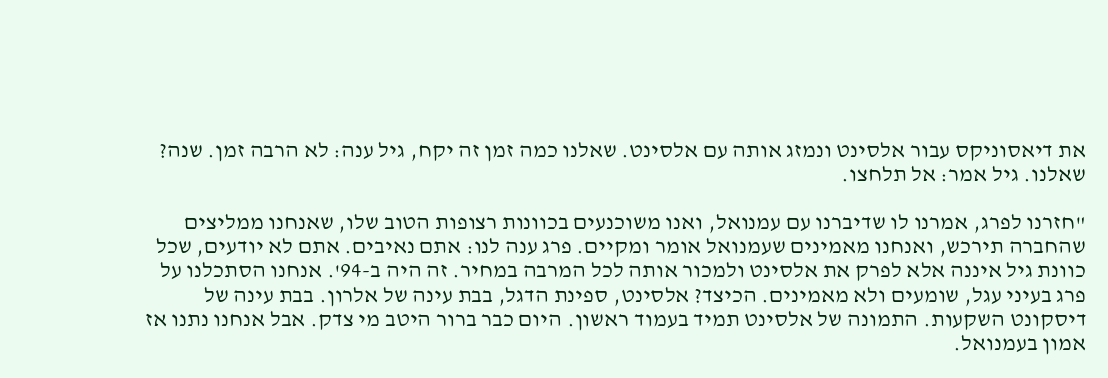את דיאסוניקס עבור אלסינט ונמזג אותה עם אלסינט. שאלנו כמה זמן זה יקח, גיל ענה: לא הרבה זמן. שנה? שאלנו. גיל אמר: אל תלחצו.

"חזרנו לפרג, אמרנו לו שדיברנו עם עמנואל, ואנו משוכנעים בכוונות רצופות הטוב שלו, שאנחנו ממליצים שהחברה תירכש, ואנחנו מאמינים שעמנואל אומר ומקיים. פרג ענה לנו: אתם נאיבים. אתם לא יודעים, שכל כוונת גיל איננה אלא לפרק את אלסינט ולמכור אותה לכל המרבה במחיר. זה היה ב-94'. אנחנו הסתכלנו על פרג בעיני עגל, שומעים ולא מאמינים. הכיצד? אלסינט, ספינת הדגל, בבת עינה של אלרון. בבת עינה של דיסקונט השקעות. התמונה של אלסינט תמיד בעמוד ראשון. היום כבר ברור היטב מי צדק. אבל אנחנו נתנו אז אמון בעמנואל.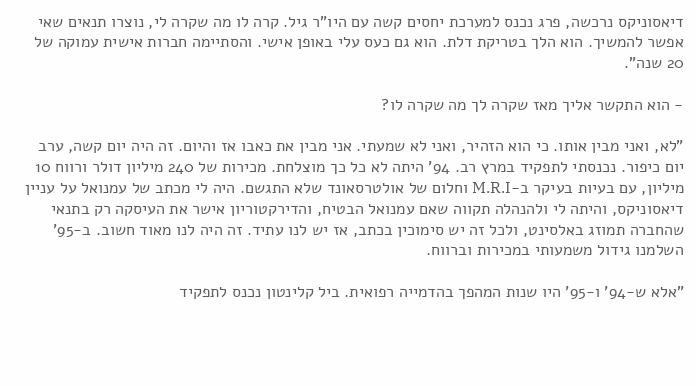דיאסוניקס נרכשה, פרג נכנס למערכת יחסים קשה עם היו"ר גיל. קרה לו מה שקרה לי, נוצרו תנאים שאי אפשר להמשיך. הוא הלך בטריקת דלת. הוא גם כעס עלי באופן אישי. והסתיימה חברות אישית עמוקה של 20 שנה".

- הוא התקשר אליך מאז שקרה לך מה שקרה לו?

"לא, ואני מבין אותו. כי הוא הזהיר, ואני לא שמעתי. אני מבין את כאבו אז והיום. זה היה יום קשה, ערב יום כיפור. נכנסתי לתפקיד במרץ רב. 94' היתה לא כל כך מוצלחת. מכירות של 240 מיליון דולר ורווח 10 מיליון, עם בעיות בעיקר ב-M.R.I וחלום של אולטרסאונד שלא התגשם. היה לי מכתב של עמנואל על עניין דיאסוניקס, והיתה לי ולהנהלה תקווה שאם עמנואל הבטיח, והדירקטוריון אישר את העיסקה רק בתנאי שהחברה תמוזג באלסינט, ולכל זה יש סימוכין בכתב, אז יש לנו עתיד. זה היה לנו מאוד חשוב. ב-95' השלמנו גידול משמעותי במכירות וברווח.

"אלא ש-94' ו-95' היו שנות המהפך בהדמייה רפואית. ביל קלינטון נכנס לתפקיד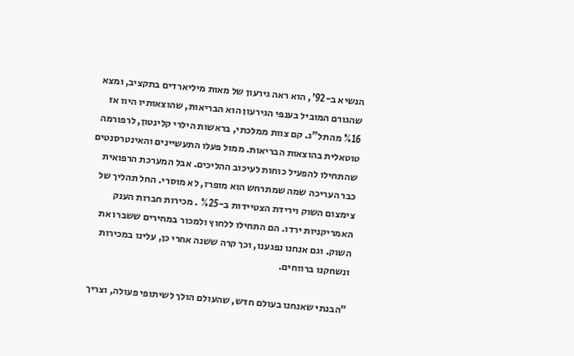הנשיא ב-92', הוא ראה גירעון של מאות מיליארדים בתקציב, ומצא שהגורם המוביל בענפי הגירעון הוא הבריאות, שהוצאותיו היוו אז %16 מהתל"ג. קם צוות ממלכתי, בראשות הילרי קלינטון, לרפורמה טוטאלית בהוצאות הבריאות. ממול פעלו התעשיינים והאינטרסנטים שהתחילו להפעיל כוחות לעיכוב ההליכים. אבל המערכת הרפואית כבר העריכה שמה שמתרחש הוא מופרז, לא מוסרי. החל תהליך של צימצום השוק וירידת הצטיידות ב-%25 . מכירות חברות הענק האמריקניות ירדו. הם התחילו ללחוץ ולמכור במחירים ששברו את השוק. וגם אנחנו נפגענו, וכך קרה ששנה אחרי כן, עלינו במכירות ונשחקנו ברווחים.

"הבנתי שאנחנו בעולם חדש, שהעולם הולך לשיתופי פעולה, וצריך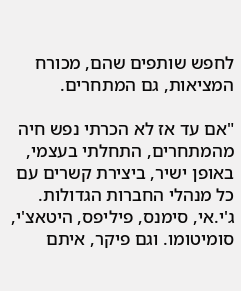לחפש שותפים שהם, מכורח המציאות, גם המתחרים.

"אם עד אז לא הכרתי נפש חיה מהמתחרים, התחלתי בעצמי, באופן ישיר, ביצירת קשרים עם כל מנהלי החברות הגדולות. ג'י.אי, סימנס, פיליפס, היטאצ'י, סומיטומו. וגם פיקר, איתם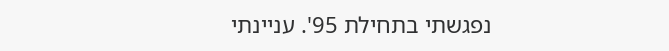נפגשתי בתחילת 95'. עניינתי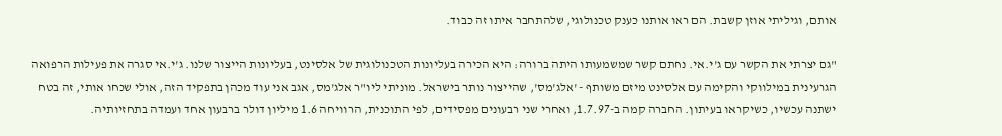אותם, וגיליתי אוזן קשבת. הם ראו אותנו כענק טכנולוגי, שלהתחבר איתו זה כבוד.

"גם יצרתי את הקשר עם ג'י.אי. נחתם קשר שמשמעותו היתה ברורה: היא הכירה בעליונות הטכנולוגית של אלסינט, בעליונות הייצור שלנו. ג'י.אי סגרה את פעילות הרפואה הגרעינית במילווקי והקימה עם אלסינט מיזם משותף - 'אלג'מס', שהייצור נותר בישראל. מוניתי ליו"ר אלג'מס, אגב אני עוד מכהן בתפקיד הזה, אולי שכחו אותי, זה בטח ישתנה עכשיו, כשיקראו בעיתון. החברה קמה ב-1.7.97, ואחרי שני רבעונים מפסידים, לפי התוכנית, הרוויחה 1.6 מיליון דולר ברבעון אחד ועמדה בתחזיותיה.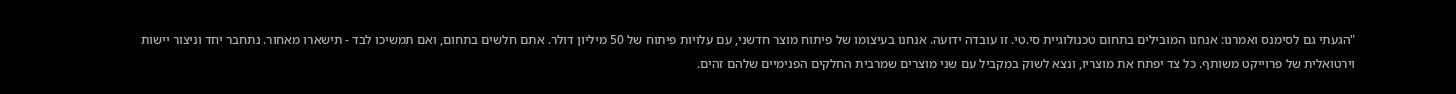"הגעתי גם לסימנס ואמרנו: אנחנו המובילים בתחום טכנולוגיית סי.טי. זו עובדה ידועה. אנחנו בעיצומו של פיתוח מוצר חדשני, עם עלויות פיתוח של 50 מיליון דולר. אתם חלשים בתחום, ואם תמשיכו לבד - תישארו מאחור. נתחבר יחד וניצור יישות וירטואלית של פרוייקט משותף. כל צד יפתח את מוצריו, ונצא לשוק במקביל עם שני מוצרים שמרבית החלקים הפנימיים שלהם זהים.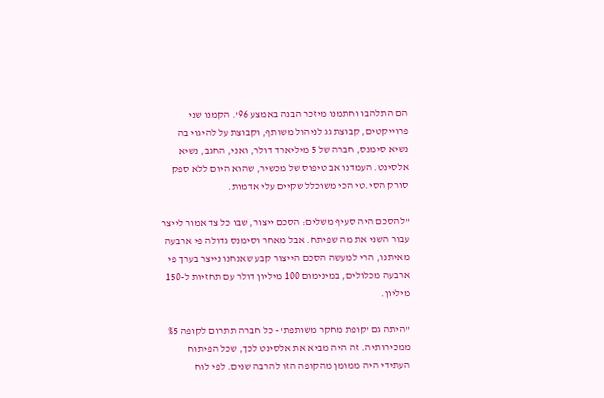הם התלהבו וחתמנו מיזכר הבנה באמצע 96'. הקמנו שני פרוייקטים, קבוצת גג לניהול משותף, וקבוצת על להיגוי בה נשיא סימנס, חברה של 5 מיליארד דולר, ואני, החגב, נשיא אלסינט. העמדנו אב טיפוס של מכשיר, שהוא היום ללא ספק סורק הסי.טי הכי משוכלל שקיים עלי אדמות.

"להסכם היה סעיף משלים: הסכם ייצור, שבו כל צד אמור לייצר עבור השני את מה שפיתח. אבל מאחר וסימנס גדולה פי ארבעה מאיתנו, הרי למעשה הסכם הייצור קבע שאנחנו נייצר בערך פי ארבעה מכלולים, במינימום 100 מיליון דולר עם תחזיות ל-150 מיליון.

"היתה גם 'קופת מחקר משותפת' - כל חברה תתרום לקופה %5 ממכירותיה. זה היה מביא את אלסינט לכך, שכל הפיתוח העתידי היה ממומן מהקופה הזו להרבה שנים. לפי לוח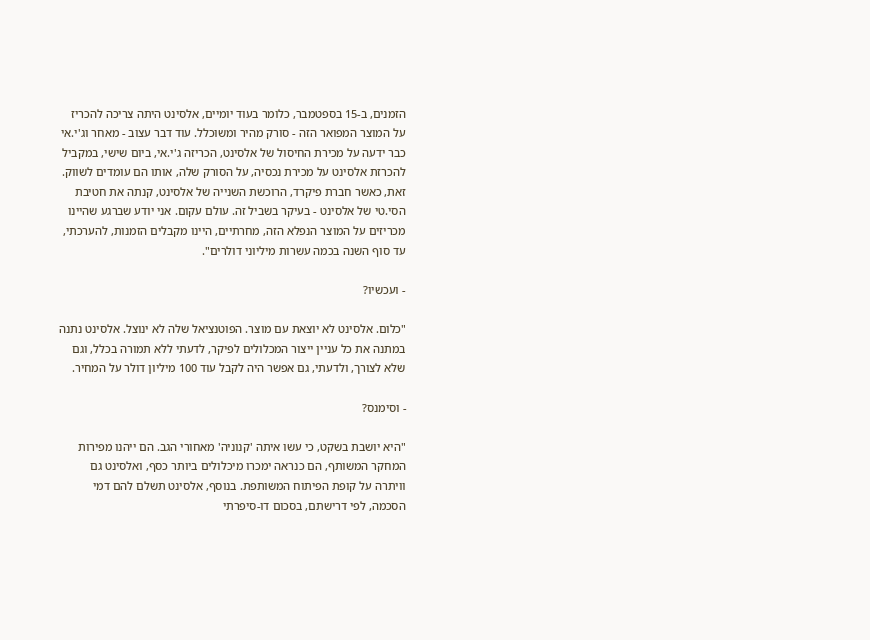הזמנים, ב-15 בספטמבר, כלומר בעוד יומיים, אלסינט היתה צריכה להכריז על המוצר המפואר הזה - סורק מהיר ומשוכלל. עוד דבר עצוב - מאחר וג'י.אי כבר ידעה על מכירת החיסול של אלסינט, הכריזה ג'י.אי, ביום שישי, במקביל להכרזת אלסינט על מכירת נכסיה, על הסורק שלה, אותו הם עומדים לשווק. זאת, כאשר חברת פיקרד, הרוכשת השנייה של אלסינט, קנתה את חטיבת הסי.טי של אלסינט - בעיקר בשביל זה. עולם עקום. אני יודע שברגע שהיינו מכריזים על המוצר הנפלא הזה, מחרתיים, היינו מקבלים הזמנות, להערכתי, עד סוף השנה בכמה עשרות מיליוני דולרים".

- ועכשיו?

"כלום. אלסינט לא יוצאת עם מוצר. הפוטנציאל שלה לא ינוצל. אלסינט נתנה במתנה את כל עניין ייצור המכלולים לפיקר, לדעתי ללא תמורה בכלל, וגם שלא לצורך, ולדעתי, גם אפשר היה לקבל עוד 100 מיליון דולר על המחיר.

- וסימנס?

"היא יושבת בשקט, כי עשו איתה 'קנוניה' מאחורי הגב. הם ייהנו מפירות המחקר המשותף, הם כנראה ימכרו מיכלולים ביותר כסף, ואלסינט גם וויתרה על קופת הפיתוח המשותפת. בנוסף, אלסינט תשלם להם דמי הסכמה, לפי דרישתם, בסכום דו-סיפרתי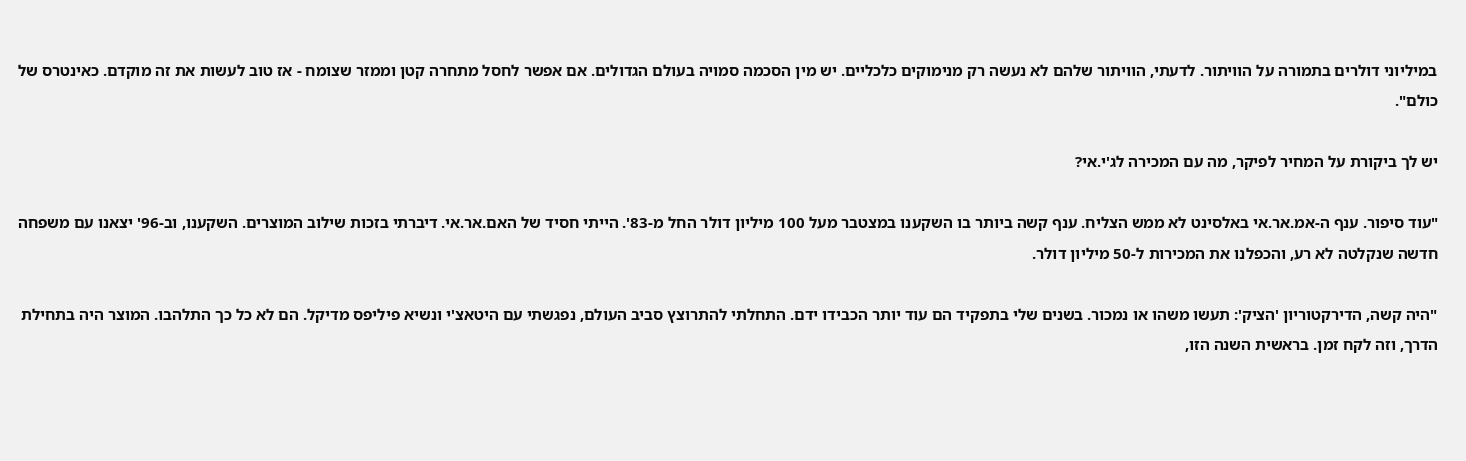במיליוני דולרים בתמורה על הוויתור. לדעתי, הוויתור שלהם לא נעשה רק מנימוקים כלכליים. יש מין הסכמה סמויה בעולם הגדולים. אם אפשר לחסל מתחרה קטן וממזר שצומח - אז טוב לעשות את זה מוקדם. כאינטרס של כולם".

יש לך ביקורת על המחיר לפיקר, מה עם המכירה לג'י.אי?

"עוד סיפור. ענף ה-אמ.אר.אי באלסינט לא ממש הצליח. ענף קשה ביותר בו השקענו במצטבר מעל 100 מיליון דולר החל מ-83'. הייתי חסיד של האם.אר.אי. דיברתי בזכות שילוב המוצרים. השקענו, וב-96' יצאנו עם משפחה חדשה שנקלטה לא רע, והכפלנו את המכירות ל-50 מיליון דולר.

"היה קשה, הדירקטוריון 'הציק': תעשו משהו או נמכור. בשנים שלי בתפקיד הם עוד יותר הכבידו ידם. התחלתי להתרוצץ סביב העולם, נפגשתי עם היטאצ'י ונשיא פיליפס מדיקל. הם לא כל כך התלהבו. המוצר היה בתחילת הדרך, וזה לקח זמן. בראשית השנה הזו,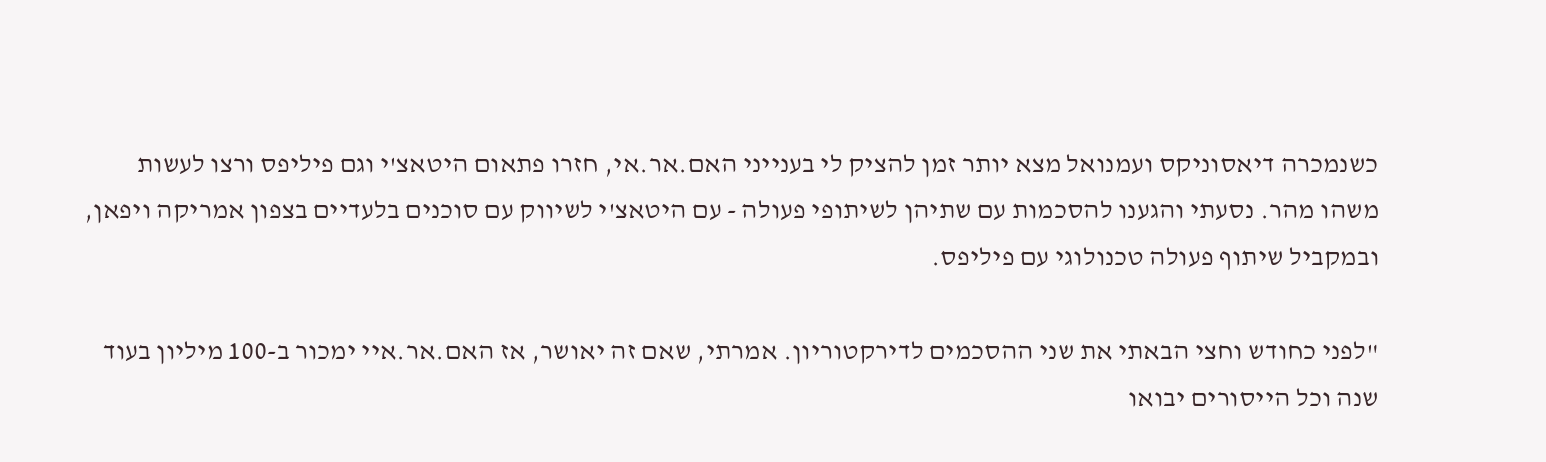כשנמכרה דיאסוניקס ועמנואל מצא יותר זמן להציק לי בענייני האם.אר.אי, חזרו פתאום היטאצ'י וגם פיליפס ורצו לעשות משהו מהר. נסעתי והגענו להסכמות עם שתיהן לשיתופי פעולה - עם היטאצ'י לשיווק עם סוכנים בלעדיים בצפון אמריקה ויפאן, ובמקביל שיתוף פעולה טכנולוגי עם פיליפס.

"לפני כחודש וחצי הבאתי את שני ההסכמים לדירקטוריון. אמרתי, שאם זה יאושר, אז האם.אר.איי ימכור ב-100 מיליון בעוד שנה וכל הייסורים יבואו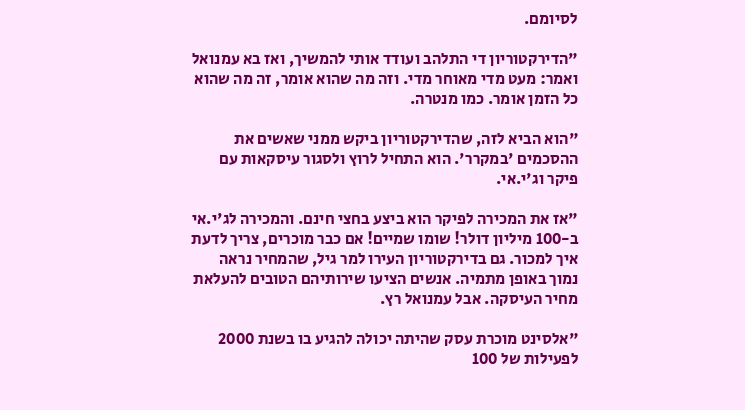לסיומם.

"הדירקטוריון די התלהב ועודד אותי להמשיך, ואז בא עמנואל ואמר: מעט מדי מאוחר מדי. וזה מה שהוא אומר, זה מה שהוא כל הזמן אומר. כמו מנטרה.

"הוא הביא לזה, שהדירקטוריון ביקש ממני שאשים את ההסכמים 'במקרר'. הוא התחיל לרוץ ולסגור עיסקאות עם פיקר וג'י.אי.

"אז את המכירה לפיקר הוא ביצע בחצי חינם. והמכירה לג'י.אי ב-100 מיליון דולר! שומו שמיים! אם כבר מוכרים, צריך לדעת איך למכור. גם בדירקטוריון העירו למר גיל, שהמחיר נראה נמוך באופן מתמיה. אנשים הציעו שירותיהם הטובים להעלאת מחיר העיסקה. אבל עמנואל רץ.

"אלסינט מוכרת עסק שהיתה יכולה להגיע בו בשנת 2000 לפעילות של 100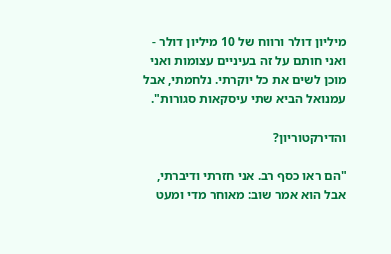מיליון דולר ורווח של 10 מיליון דולר - ואני חותם על זה בעיניים עצומות ואני מוכן לשים את כל יוקרתי. נלחמתי, אבל עמנואל הביא שתי עיסקאות סגורות".

והדירקטוריון?

"הם ראו כסף רב. אני חזרתי ודיברתי, אבל הוא אמר שוב: מאוחר מדי ומעט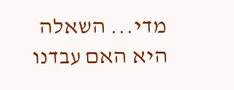מדי... השאלה היא האם עבדנו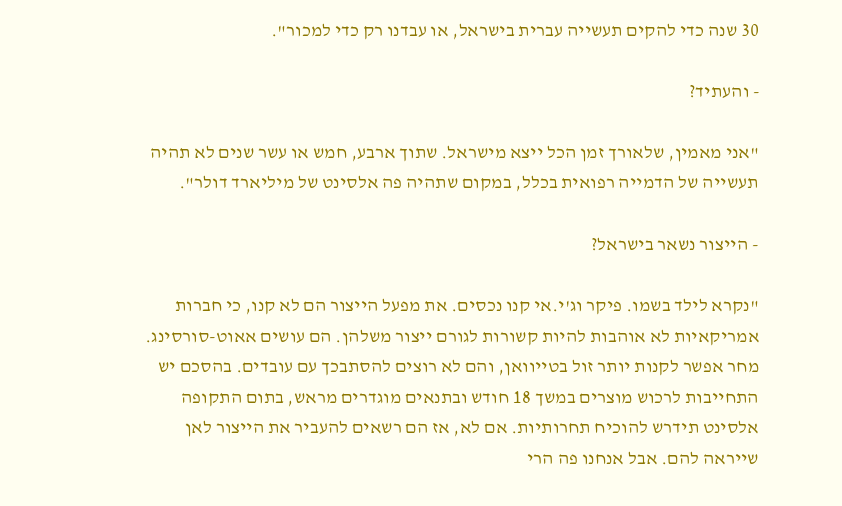30 שנה כדי להקים תעשייה עברית בישראל, או עבדנו רק כדי למכור".

- והעתיד?

"אני מאמין, שלאורך זמן הכל ייצא מישראל. שתוך ארבע, חמש או עשר שנים לא תהיה תעשייה של הדמייה רפואית בכלל, במקום שתהיה פה אלסינט של מיליארד דולר".

- הייצור נשאר בישראל?

"נקרא לילד בשמו. פיקר וג'י.אי קנו נכסים. את מפעל הייצור הם לא קנו, כי חברות אמריקאיות לא אוהבות להיות קשורות לגורם ייצור משלהן. הם עושים אאוט-סורסינג. מחר אפשר לקנות יותר זול בטייוואן, והם לא רוצים להסתבכך עם עובדים. בהסכם יש התחייבות לרכוש מוצרים במשך 18 חודש ובתנאים מוגדרים מראש, בתום התקופה אלסינט תידרש להוכיח תחרותיות. אם לא, אז הם רשאים להעביר את הייצור לאן שייראה להם. אבל אנחנו פה הרי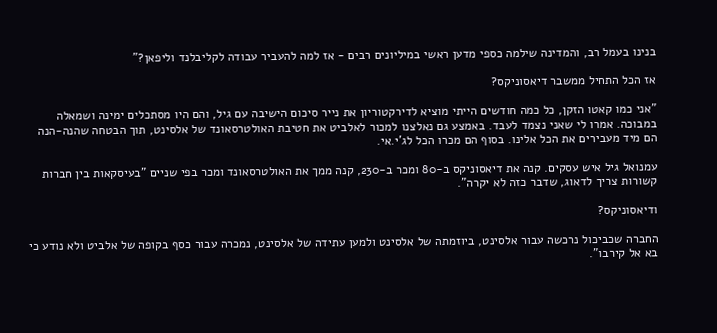בנינו בעמל רב, והמדינה שילמה כספי מדען ראשי במיליונים רבים - אז למה להעביר עבודה לקליבלנד וליפאן?"

אז הכל התחיל ממשבר דיאסוניקס?

"אני כמו קאטו הזקן, כל כמה חודשים הייתי מוציא לדירקטוריון את נייר סיכום הישיבה עם גיל, והם היו מסתכלים ימינה ושמאלה במבוכה. אמרו לי שאני נצמד לעבד. באמצע גם נאלצנו למכור לאלביט את חטיבת האולטרסאונד של אלסינט, תוך הבטחה שהנה-הנה הם מיד מעבירים את הכל אלינו. בסוף הם מכרו הכל לג'י.אי.

עמנואל גיל איש עסקים. קנה את דיאסוניקס ב-80 ומכר ב-230, קנה ממך את האולטרסאונד ומכר בפי שניים "בעיסקאות בין חברות קשורות צריך לדאוג, שדבר כזה לא יקרה".

ודיאסוניקס?

החברה שכביכול נרכשה עבור אלסינט, ביוזמתה של אלסינט ולמען עתידה של אלסינט, נמכרה עבור כסף בקופה של אלביט ולא נודע כי בא אל קירבו".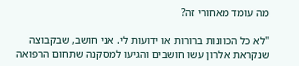מה עומד מאחורי זה?

"לא כל הכוונות ברורות או ידועות לי. אני חושב, שבקבוצה שנקראת אלרון עשו חושבים והגיעו למסקנה שתחום הרפואה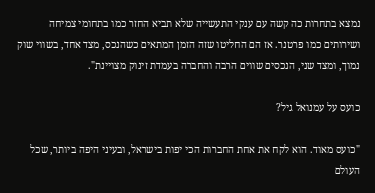נמצא בתחרות כה קשה עם ענקי התעשייה שלא תביא החזר כמו בתחומי צמיחה ושירותים כמו פרטנר. אז הם החליטו שזה הזמן המתאים כשהנכס, מצד אחד, בשווי שוק נמוך, ומצד שני, הנכסים שווים הרבה והחברה בעמדת זינוק מצויינת".

כועס על עמנואל גיל?

"כועס מאוד. הוא לקח את אחת החברות הכי יפות בישראל, ובעיני היפה ביותר, שכל העולם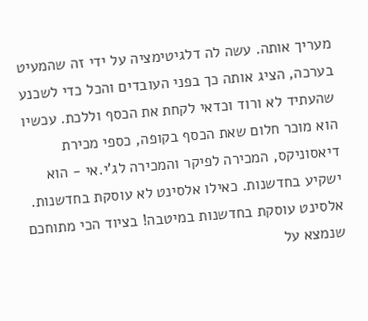מעריך אותה. עשה לה דלגיטימציה על ידי זה שהמעיט בערכה, הציג אותה כך בפני העובדים והכל כדי לשכנע שהעתיד לא ורוד וכדאי לקחת את הכסף וללכת. עכשיו הוא מוכר חלום שאת הכסף בקופה, כספי מכירת דיאסוניקס, המכירה לפיקר והמכירה לג'י.אי - הוא ישקיע בחדשנות. כאילו אלסינט לא עוסקת בחדשנות. אלסינט עוסקת בחדשנות במיטבה! בציוד הכי מתוחכם שנמצא על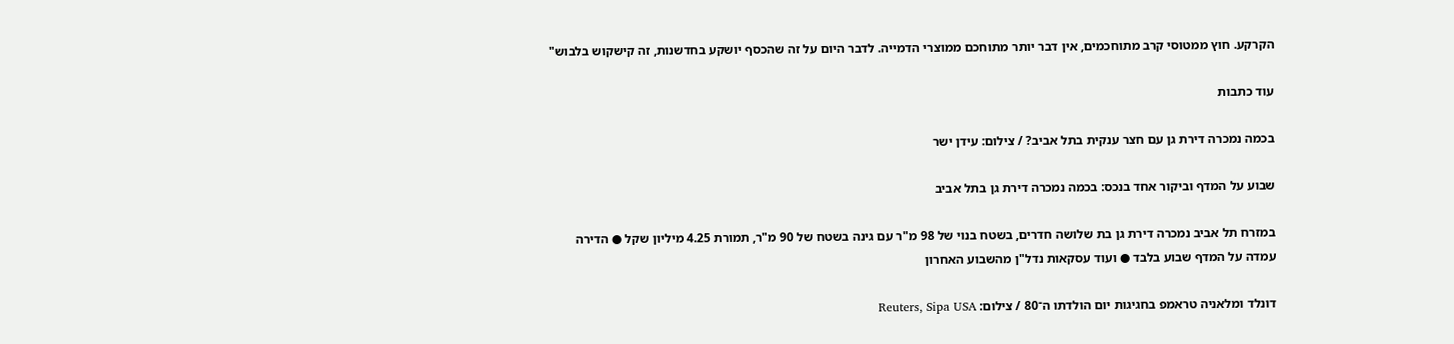הקרקע. חוץ ממטוסי קרב מתוחכמים, אין דבר יותר מתוחכם ממוצרי הדמייה. לדבר היום על זה שהכסף יושקע בחדשנות, זה קישקוש בלבוש"

עוד כתבות

בכמה נמכרה דירת גן עם חצר ענקית בתל אביב? / צילום: עידן ישר

שבוע על המדף וביקור אחד בנכס: בכמה נמכרה דירת גן בתל אביב

במזרח תל אביב נמכרה דירת גן בת שלושה חדרים, בשטח בנוי של 98 מ"ר עם גינה בשטח של 90 מ"ר, תמורת 4.25 מיליון שקל ● הדירה עמדה על המדף שבוע בלבד ● ועוד עסקאות נדל"ן מהשבוע האחרון

דונלד ומלאניה טראמפ בחגיגות יום הולדתו ה־80 / צילום: Reuters, Sipa USA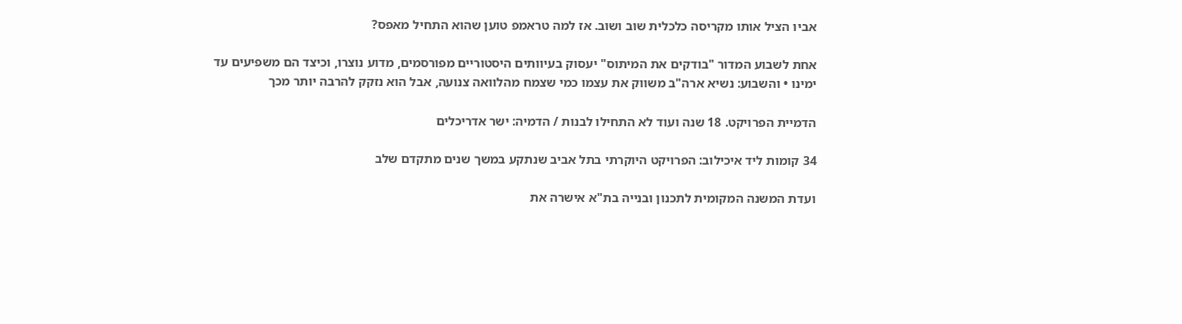אביו הציל אותו מקריסה כלכלית שוב ושוב. אז למה טראמפ טוען שהוא התחיל מאפס?

אחת לשבוע המדור "בודקים את המיתוס" יעסוק בעיוותים היסטוריים מפורסמים, מדוע נוצרו, וכיצד הם משפיעים עד ימינו • והשבוע: נשיא ארה"ב משווק את עצמו כמי שצמח מהלוואה צנועה, אבל הוא נזקק להרבה יותר מכך

הדמיית הפרויקט. 18 שנה ועוד לא התחילו לבנות / הדמיה: ישר אדריכלים

34 קומות ליד איכילוב: הפרויקט היוקרתי בתל אביב שנתקע במשך שנים מתקדם שלב

ועדת המשנה המקומית לתכנון ובנייה בת"א אישרה את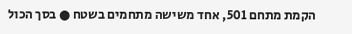הקמת מתחם 501, אחד משישה מתחמים בשטח ● בסך הכול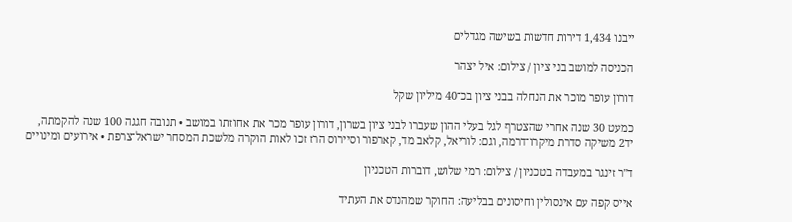ייבנו 1,434 דירות חדשות בשישה מגדלים

הכניסה למושב בני ציון / צילום: איל יצהר

דורון עופר מוכר את הנחלה בבני ציון בכ־40 מיליון שקל

כמעט 30 שנה אחרי שהצטרף לגל בעלי ההון שעברו לבני ציון בשרון, דורון עופר מכר את אחוזתו במושב • תנובה חגגה 100 שנה להקמתה, יד2 משיקה סדרת מיקרו־דרמה, וגם: לוריאל, קלאב מד, קארפור וסיירוס הרז זכו לאות הוקרה מלשכת המסחר ישראל־צרפת • אירועים ומינויים

ד''ר זינגר במעבדה בטכניון / צילום: רמי שלוש, דוברות הטכניון

אייס קפה עם אינסולין וחיסונים בבליעה: החוקר שמהנדס את העתיד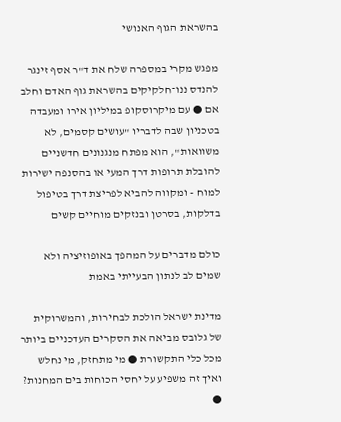בהשראת הגוף האנושי

מפגש מקרי במספרה שלח את ד"ר אסף זינגר להנדס ננו־חלקיקים בהשראת גוף האדם וחלב אם ● עם מיקרוסקופ במיליון אירו ומעבדה בטכניון שבה לדבריו "עושים קסמים, לא משוואות", הוא מפתח מנגנונים חדשניים להובלת תרופות דרך המעי או בהסנפה ישירות למוח - ומקווה להביא לפריצת דרך בטיפול בדלקות, בסרטן ובנזקים מוחיים קשים

כולם מדברים על המהפך באופוזיציה ולא שמים לב לנתון הבעייתי באמת

מדינת ישראל הולכת לבחירות, והמשרוקית של גלובס מביאה את הסקרים העדכניים ביותר מכל כלי התקשורת ● מי מתחזק, מי נחלש ואיך זה משפיע על יחסי הכוחות בים המחנות? ●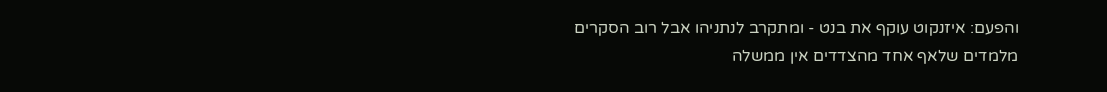והפעם: איזנקוט עוקף את בנט - ומתקרב לנתניהו אבל רוב הסקרים מלמדים שלאף אחד מהצדדים אין ממשלה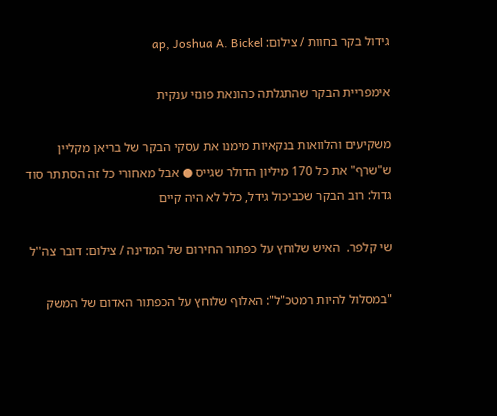גידול בקר בחוות / צילום: ap, Joshua A. Bickel

אימפריית הבקר שהתגלתה כהונאת פונזי ענקית

משקיעים והלוואות בנקאיות מימנו את עסקי הבקר של בריאן מקליין ש"שרף" את כל 170 מיליון הדולר שגייס ● אבל מאחורי כל זה הסתתר סוד גדול: רוב הבקר שכביכול גידל, כלל לא היה קיים

שי קלפר.  האיש שלוחץ על כפתור החירום של המדינה / צילום: דובר צה''ל

"במסלול להיות רמטכ"ל": האלוף שלוחץ על הכפתור האדום של המשק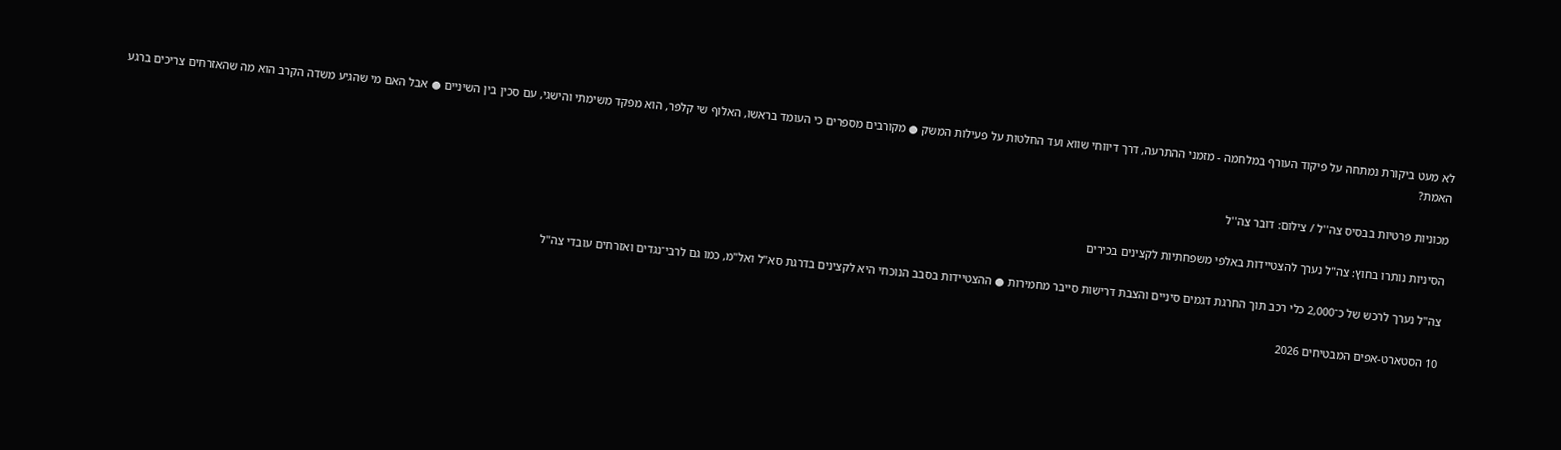לא מעט ביקורת נמתחה על פיקוד העורף במלחמה - מזמני ההתרעה, דרך דיווחי שווא ועד החלטות על פעילות המשק ● מקורבים מספרים כי העומד בראשו, האלוף שי קלפר, הוא מפקד משימתי והישגי, עם סכין בין השיניים ● אבל האם מי שהגיע משדה הקרב הוא מה שהאזרחים צריכים ברגע האמת?

מכוניות פרטיות בבסיס צה''ל / צילום: דובר צה''ל

הסיניות נותרו בחוץ: צה"ל נערך להצטיידות באלפי משפחתיות לקצינים בכירים

צה"ל נערך לרכש של כ־2,000 כלי רכב תוך החרגת דגמים סיניים והצבת דרישות סייבר מחמירות ● ההצטיידות בסבב הנוכחי היא לקצינים בדרגת סא"ל ואל"מ, כמו גם לרבי־נגדים ואזרחים עובדי צה"ל

10 הסטארט-אפים המבטיחים 2026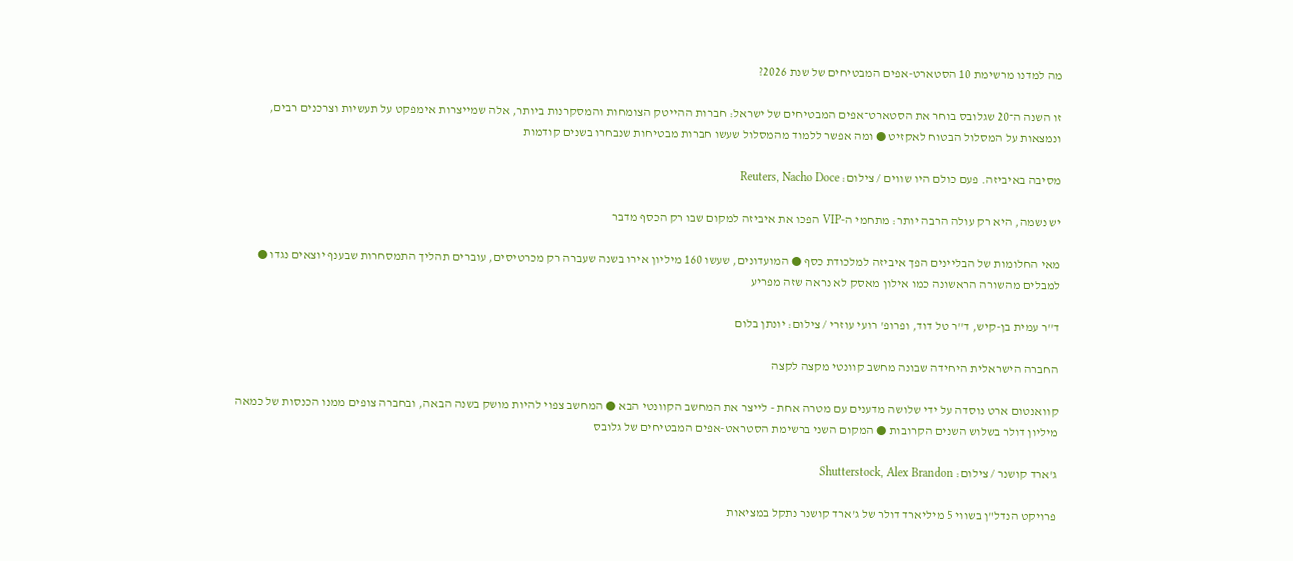מה למדנו מרשימת 10 הסטארט-אפים המבטיחים של שנת 2026?

זו השנה ה־20 שגלובס בוחר את הסטארט־אפים המבטיחים של ישראל: חברות ההייטק הצומחות והמסקרנות ביותר, אלה שמייצרות אימפקט על תעשיות וצרכנים רבים, ונמצאות על המסלול הבטוח לאקזיט ● ומה אפשר ללמוד מהמסלול שעשו חברות מבטיחות שנבחרו בשנים קודמות

מסיבה באיביזה. פעם כולם היו שווים / צילום: Reuters, Nacho Doce

יש נשמה, היא רק עולה הרבה יותר: מתחמי ה-VIP הפכו את איביזה למקום שבו רק הכסף מדבר

מאי החלומות של הבליינים הפך איביזה למלכודת כסף ● המועדונים, שעשו 160 מיליון אירו בשנה שעברה רק מכרטיסים, עוברים תהליך התמסחרות שבענף יוצאים נגדו ● למבלים מהשורה הראשונה כמו אילון מאסק לא נראה שזה מפריע

ד''ר עמית בן-קיש, ד''ר טל דוד, ופרופ' רועי עוזרי / צילום: יונתן בלום

החברה הישראלית היחידה שבונה מחשב קוונטי מקצה לקצה

קוואנטום ארט נוסדה על ידי שלושה מדענים עם מטרה אחת - לייצר את המחשב הקוונטי הבא ● המחשב צפוי להיות מושק בשנה הבאה, ובחברה צופים ממנו הכנסות של כמאה מיליון דולר בשלוש השנים הקרובות ● המקום השני ברשימת הסטראט-אפים המבטיחים של גלובס

ג'ארד קושנר / צילום: Shutterstock, Alex Brandon

פרויקט הנדל"ן בשווי 5 מיליארד דולר של ג'ארד קושנר נתקל במציאות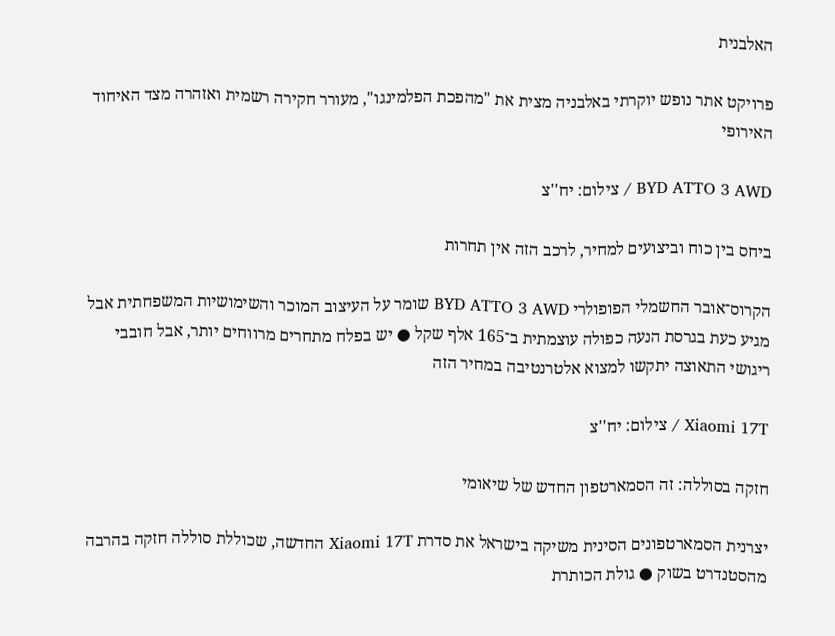האלבנית

פרויקט אתר נופש יוקרתי באלבניה מצית את "מהפכת הפלמינגו", מעורר חקירה רשמית ואזהרה מצד האיחוד האירופי

BYD ATTO 3 AWD / צילום: יח''צ

ביחס בין כוח וביצועים למחיר, לרכב הזה אין תחרות

הקרוס־אובר החשמלי הפופולרי BYD ATTO 3 AWD שומר על העיצוב המוכר והשימושיות המשפחתית אבל מגיע כעת בגרסת הנעה כפולה עוצמתית ב־165 אלף שקל ● יש בפלח מתחרים מרווחים יותר, אבל חובבי ריגושי התאוצה יתקשו למצוא אלטרנטיבה במחיר הזה

Xiaomi 17T / צילום: יח''צ

חזקה בסוללה: זה הסמארטפון החדש של שיאומי

יצרנית הסמארטפונים הסינית משיקה בישראל את סדרת Xiaomi 17T החדשה, שכוללת סוללה חזקה בהרבה מהסטנדרט בשוק ● גולת הכותרת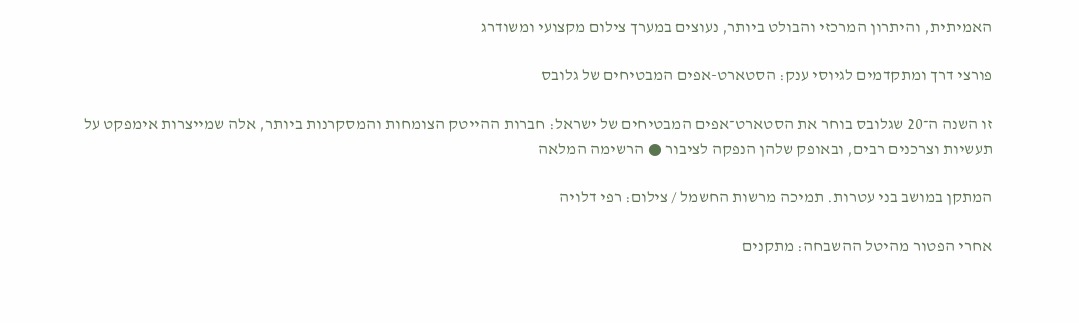האמיתית, והיתרון המרכזי והבולט ביותר, נעוצים במערך צילום מקצועי ומשודרג

פורצי דרך ומתקדמים לגיוסי ענק: הסטארט-אפים המבטיחים של גלובס

זו השנה ה־20 שגלובס בוחר את הסטארט־אפים המבטיחים של ישראל: חברות ההייטק הצומחות והמסקרנות ביותר, אלה שמייצרות אימפקט על תעשיות וצרכנים רבים, ובאופק שלהן הנפקה לציבור ● הרשימה המלאה

המתקן במושב בני עטרות. תמיכה מרשות החשמל / צילום: רפי דלויה

אחרי הפטור מהיטל ההשבחה: מתקנים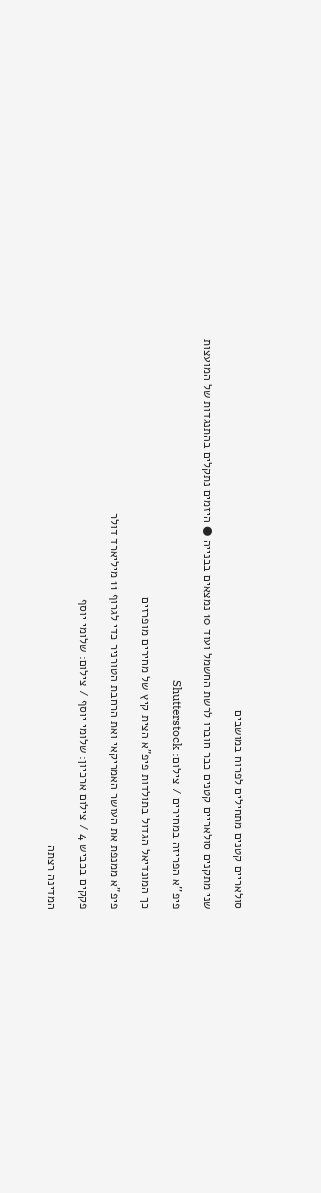סולאריים קטנים מתחילים לפרוח במושבים

שני מתקנים סולאריים קטנים כבר חוברו לרשת החשמל ועוד 10 נמצאים בבנייה ● היזמים נתקלים בהתנגדות של המועצות

פיפ''א הפריזה במחירים / צילום: Shutterstock

כך המונדיאל הגדול בתולדות פיפ"א הצית קיץ של מחירים מופרזים

פיפ"א ממנפת את העושר האמריקאי ואת הרחבת הטורניר כדי לגרוף 11 מיליארד דולר

פקקים בכביש 4 / צילום ארכיון: שלומי יוסף / צילום: שלומי יוסף

המדינה רצתה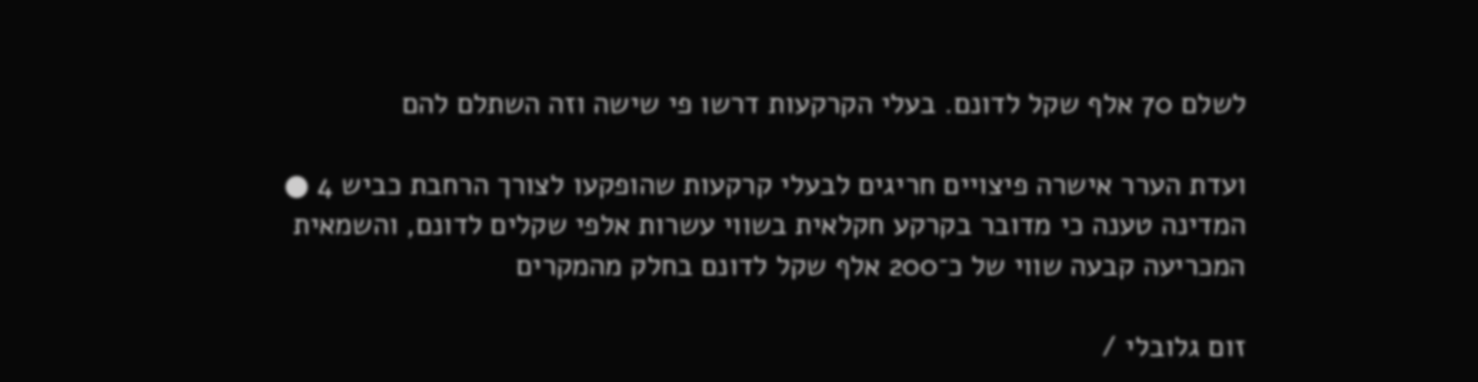לשלם 70 אלף שקל לדונם. בעלי הקרקעות דרשו פי שישה וזה השתלם להם

ועדת הערר אישרה פיצויים חריגים לבעלי קרקעות שהופקעו לצורך הרחבת כביש 4 ● המדינה טענה כי מדובר בקרקע חקלאית בשווי עשרות אלפי שקלים לדונם, והשמאית המכריעה קבעה שווי של כ־200 אלף שקל לדונם בחלק מהמקרים

זום גלובלי /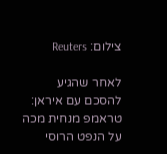צילום: Reuters

לאחר שהגיע להסכם עם איראן: טראמפ מנחית מכה על הנפט הרוסי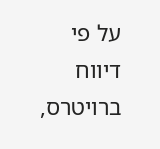על פי דיווח ברויטרס,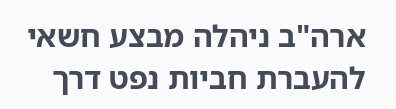ארה"ב ניהלה מבצע חשאי להעברת חביות נפט דרך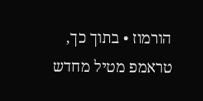הורמוז • בתוך כך, טראמפ מטיל מחדש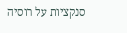סנקציות על רוסיה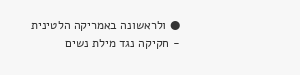● ולראשונה באמריקה הלטינית - חקיקה נגד מילת נשים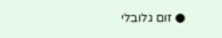● זום גלובלי